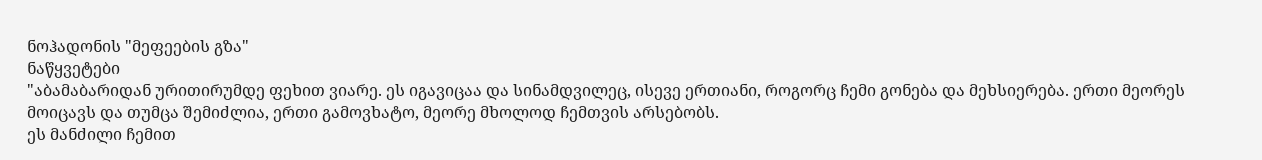ნოჰადონის "მეფეების გზა"
ნაწყვეტები
"აბამაბარიდან ურითირუმდე ფეხით ვიარე. ეს იგავიცაა და სინამდვილეც, ისევე ერთიანი, როგორც ჩემი გონება და მეხსიერება. ერთი მეორეს მოიცავს და თუმცა შემიძლია, ერთი გამოვხატო, მეორე მხოლოდ ჩემთვის არსებობს.
ეს მანძილი ჩემით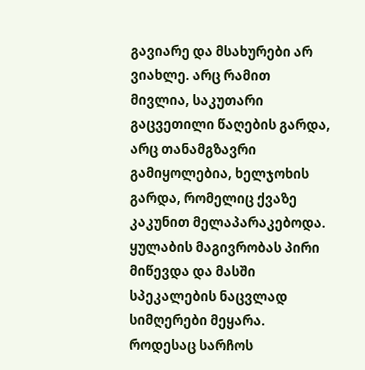გავიარე და მსახურები არ ვიახლე. არც რამით მივლია, საკუთარი გაცვეთილი წაღების გარდა, არც თანამგზავრი გამიყოლებია, ხელჯოხის გარდა, რომელიც ქვაზე კაკუნით მელაპარაკებოდა. ყულაბის მაგივრობას პირი მიწევდა და მასში სპეკალების ნაცვლად სიმღერები მეყარა. როდესაც სარჩოს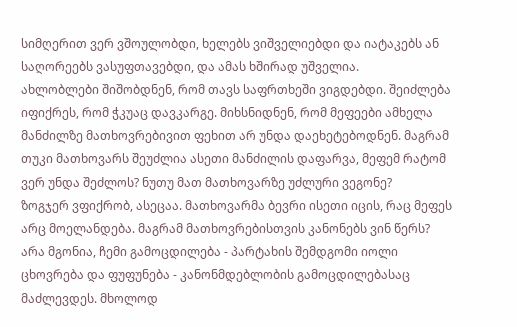სიმღერით ვერ ვშოულობდი, ხელებს ვიშველიებდი და იატაკებს ან საღორეებს ვასუფთავებდი, და ამას ხშირად უშველია.
ახლობლები შიშობდნენ, რომ თავს საფრთხეში ვიგდებდი. შეიძლება იფიქრეს, რომ ჭკუაც დავკარგე. მიხსნიდნენ, რომ მეფეები ამხელა მანძილზე მათხოვრებივით ფეხით არ უნდა დაეხეტებოდნენ. მაგრამ თუკი მათხოვარს შეუძლია ასეთი მანძილის დაფარვა, მეფემ რატომ ვერ უნდა შეძლოს? ნუთუ მათ მათხოვარზე უძლური ვეგონე?
ზოგჯერ ვფიქრობ, ასეცაა. მათხოვარმა ბევრი ისეთი იცის, რაც მეფეს არც მოელანდება. მაგრამ მათხოვრებისთვის კანონებს ვინ წერს? არა მგონია, ჩემი გამოცდილება - პარტახის შემდგომი იოლი ცხოვრება და ფუფუნება - კანონმდებლობის გამოცდილებასაც მაძლევდეს. მხოლოდ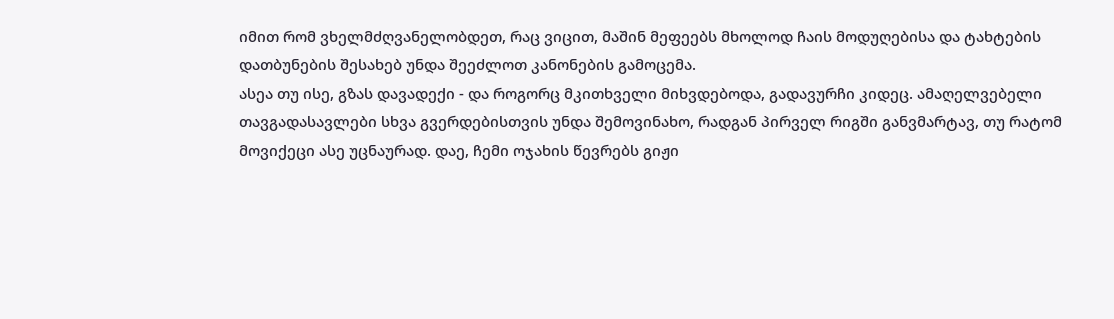იმით რომ ვხელმძღვანელობდეთ, რაც ვიცით, მაშინ მეფეებს მხოლოდ ჩაის მოდუღებისა და ტახტების დათბუნების შესახებ უნდა შეეძლოთ კანონების გამოცემა.
ასეა თუ ისე, გზას დავადექი - და როგორც მკითხველი მიხვდებოდა, გადავურჩი კიდეც. ამაღელვებელი თავგადასავლები სხვა გვერდებისთვის უნდა შემოვინახო, რადგან პირველ რიგში განვმარტავ, თუ რატომ მოვიქეცი ასე უცნაურად. დაე, ჩემი ოჯახის წევრებს გიჟი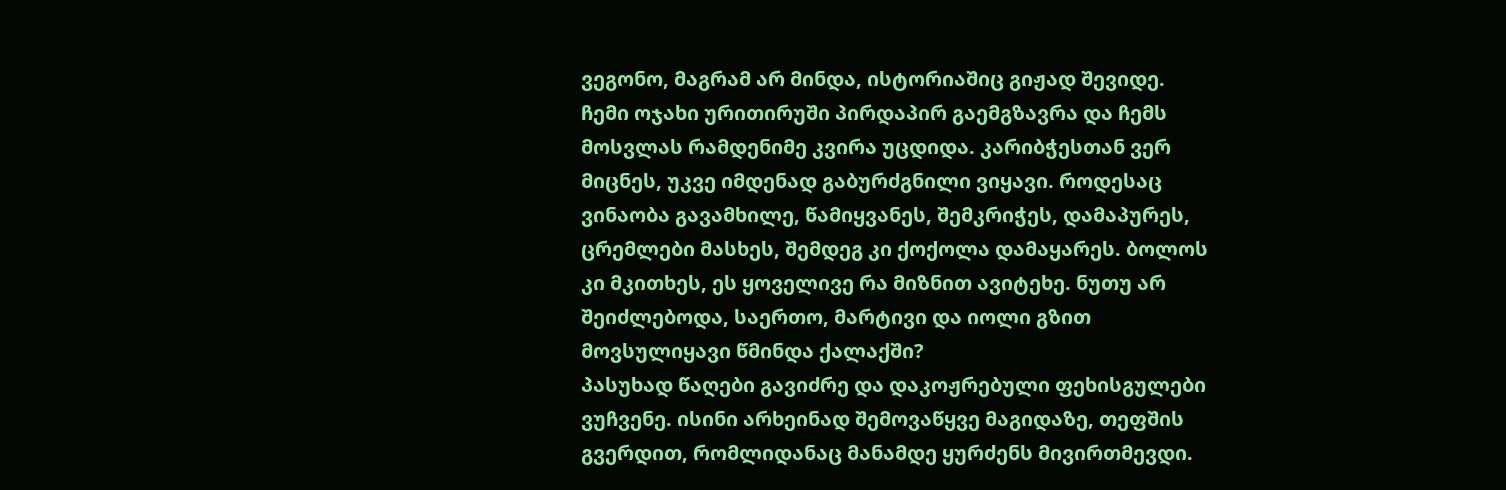ვეგონო, მაგრამ არ მინდა, ისტორიაშიც გიჟად შევიდე.
ჩემი ოჯახი ურითირუში პირდაპირ გაემგზავრა და ჩემს მოსვლას რამდენიმე კვირა უცდიდა. კარიბჭესთან ვერ მიცნეს, უკვე იმდენად გაბურძგნილი ვიყავი. როდესაც ვინაობა გავამხილე, წამიყვანეს, შემკრიჭეს, დამაპურეს, ცრემლები მასხეს, შემდეგ კი ქოქოლა დამაყარეს. ბოლოს კი მკითხეს, ეს ყოველივე რა მიზნით ავიტეხე. ნუთუ არ შეიძლებოდა, საერთო, მარტივი და იოლი გზით მოვსულიყავი წმინდა ქალაქში?
პასუხად წაღები გავიძრე და დაკოჟრებული ფეხისგულები ვუჩვენე. ისინი არხეინად შემოვაწყვე მაგიდაზე, თეფშის გვერდით, რომლიდანაც მანამდე ყურძენს მივირთმევდი.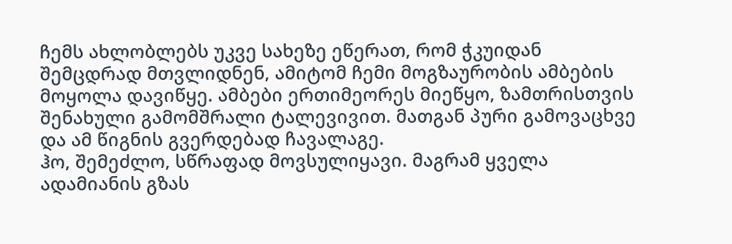ჩემს ახლობლებს უკვე სახეზე ეწერათ, რომ ჭკუიდან შემცდრად მთვლიდნენ, ამიტომ ჩემი მოგზაურობის ამბების მოყოლა დავიწყე. ამბები ერთიმეორეს მიეწყო, ზამთრისთვის შენახული გამომშრალი ტალევივით. მათგან პური გამოვაცხვე და ამ წიგნის გვერდებად ჩავალაგე.
ჰო, შემეძლო, სწრაფად მოვსულიყავი. მაგრამ ყველა ადამიანის გზას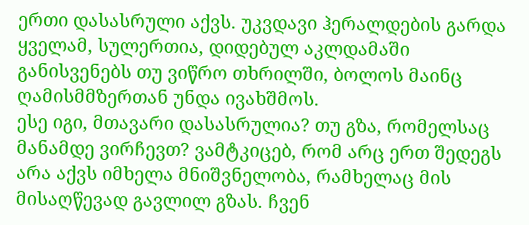ერთი დასასრული აქვს. უკვდავი ჰერალდების გარდა ყველამ, სულერთია, დიდებულ აკლდამაში განისვენებს თუ ვიწრო თხრილში, ბოლოს მაინც ღამისმმზერთან უნდა ივახშმოს.
ესე იგი, მთავარი დასასრულია? თუ გზა, რომელსაც მანამდე ვირჩევთ? ვამტკიცებ, რომ არც ერთ შედეგს არა აქვს იმხელა მნიშვნელობა, რამხელაც მის მისაღწევად გავლილ გზას. ჩვენ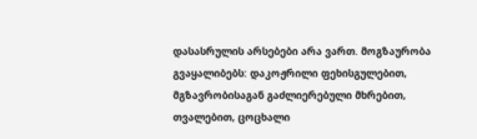დასასრულის არსებები არა ვართ. მოგზაურობა გვაყალიბებს: დაკოჟრილი ფეხისგულებით, მგზავრობისაგან გაძლიერებული მხრებით, თვალებით, ცოცხალი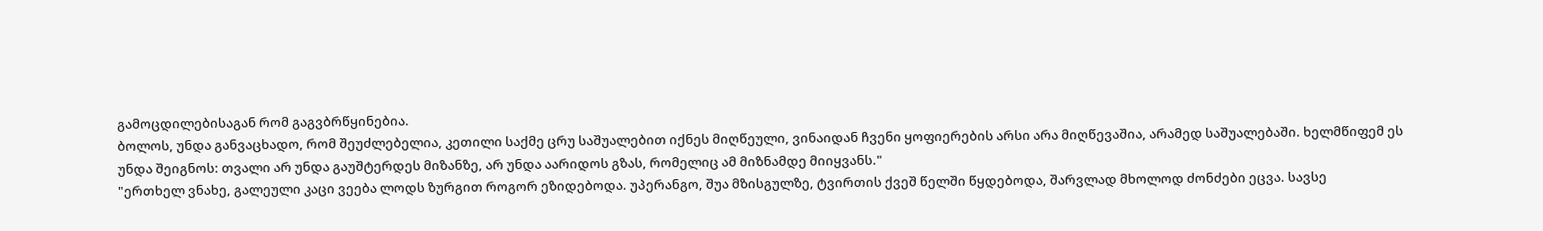გამოცდილებისაგან რომ გაგვბრწყინებია.
ბოლოს, უნდა განვაცხადო, რომ შეუძლებელია, კეთილი საქმე ცრუ საშუალებით იქნეს მიღწეული, ვინაიდან ჩვენი ყოფიერების არსი არა მიღწევაშია, არამედ საშუალებაში. ხელმწიფემ ეს უნდა შეიგნოს: თვალი არ უნდა გაუშტერდეს მიზანზე, არ უნდა აარიდოს გზას, რომელიც ამ მიზნამდე მიიყვანს."
"ერთხელ ვნახე, გალეული კაცი ვეება ლოდს ზურგით როგორ ეზიდებოდა. უპერანგო, შუა მზისგულზე, ტვირთის ქვეშ წელში წყდებოდა, შარვლად მხოლოდ ძონძები ეცვა. სავსე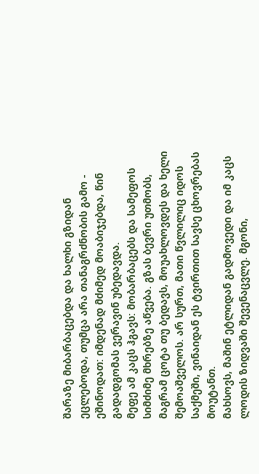შარაზე მიბარბაცებდა და ხალხი გზიდან ეცლებოდა, თუმცა არა თანაგრძნობის გამო - ეშინოდათ: იმდენად მძიმედ მოაბიჯებდა, წინ გადადგომას ვერავინ უბედავდა.
მეფე ამ კაცს ჰგავს: მობარბაცებს და სამეფოს სიმძიმე მხრებზე აწვება. გზას ბევრი უთმობს, მაგრამ ცოტა თუ ბედავს, მოუახლოვდეს და ხელი შემოაშველოს. არ სურთ, მათი წვლილიც იდოს საქმეში, ვინაიდან ეს ტვირთით სავსე ცხოვრებას მოუტანთ.
მახსოვს, მაშინ ეტლიდან გადმოვედი და იმ კაცს ლოდის ზიდვაში შევენაცვლე. მგონი,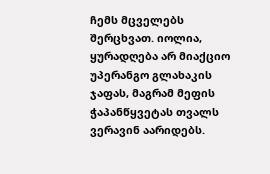ჩემს მცველებს შერცხვათ. იოლია, ყურადღება არ მიაქციო უპერანგო გლახაკის ჯაფას, მაგრამ მეფის ჭაპანწყვეტას თვალს ვერავინ აარიდებს.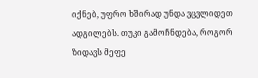იქნებ, უფრო ხშირად უნდა ვცვლიდეთ ადგილებს. თუკი გამოჩნდება, როგორ ზიდავს მეფე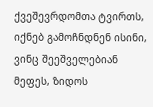ქვეშევრდომთა ტვირთს, იქნებ გამოჩნდნენ ისინი, ვინც შეეშველებიან მეფეს, ზიდოს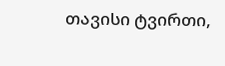თავისი ტვირთი,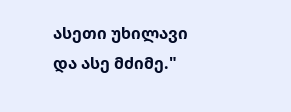ასეთი უხილავი და ასე მძიმე."